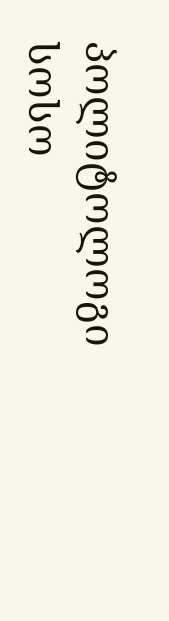პოლიტოლოგი სოსო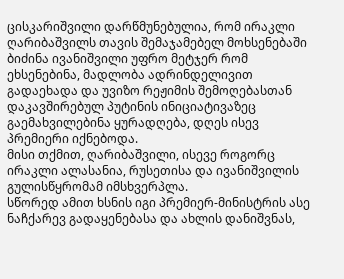ცისკარიშვილი დარწმუნებულია, რომ ირაკლი ღარიბაშვილს თავის შემაჯამებელ მოხსენებაში ბიძინა ივანიშვილი უფრო მეტჯერ რომ ეხსენებინა, მადლობა ადრინდელივით გადაეხადა და უვიზო რეჟიმის შემოღებასთან დაკავშირებულ პუტინის ინიციატივაზეც გაემახვილებინა ყურადღება, დღეს ისევ პრემიერი იქნებოდა.
მისი თქმით, ღარიბაშვილი, ისევე როგორც ირაკლი ალასანია, რუსეთისა და ივანიშვილის გულისწყრომამ იმსხვერპლა.
სწორედ ამით ხსნის იგი პრემიერ-მინისტრის ასე ნაჩქარევ გადაყენებასა და ახლის დანიშვნას,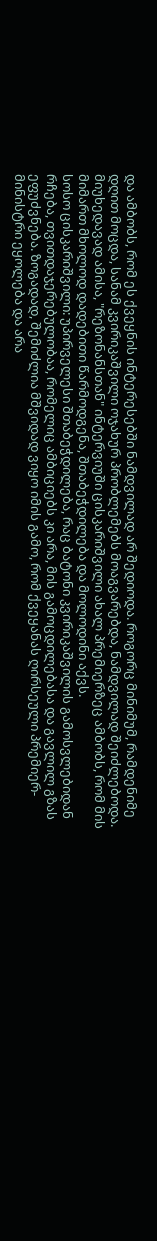და ამბობს, რომ ეს ქვეყნის ინტერესებში ნამდვილად არ შედიოდა. როგორც მინიმუმ, რამდენიმე დღით მოცდა, სანამ კვირიკაშვილი ოჯახურ პრობლემებს მოაგვარებდა, ნამდვილად შეიძლებოდა.
მიუხედავად ამისა, "რეზონანსთან" ინტერვიუში ცისკარიშვილი ახალ პრემიერზეც ამბობს, რომ მის მიმართ მხოლოდ დადებითი წარმოდგენა, შთაბეჭდილება და მოლოდინი აქვს.
სოსო ცისკარიშვილი: უპირველესი შთაბეჭდილება, რაც ბატონი კვირიკაშვილის გამოსვლებიდან რჩება, თვითდაჯერებულობაა, რომელიც ამბიციებს კი არა, მის გამოცდილებასა და გავლილ გზას ეფუძვნება. ზოგადად, შემიძლია მშვიდად ვიყო იმის გამო, რომ ქვეყანას ღირსეული პრემიერ-მინისტრი ეყოლება და არა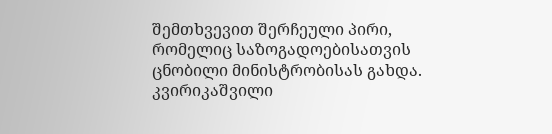შემთხვევით შერჩეული პირი, რომელიც საზოგადოებისათვის ცნობილი მინისტრობისას გახდა.
კვირიკაშვილი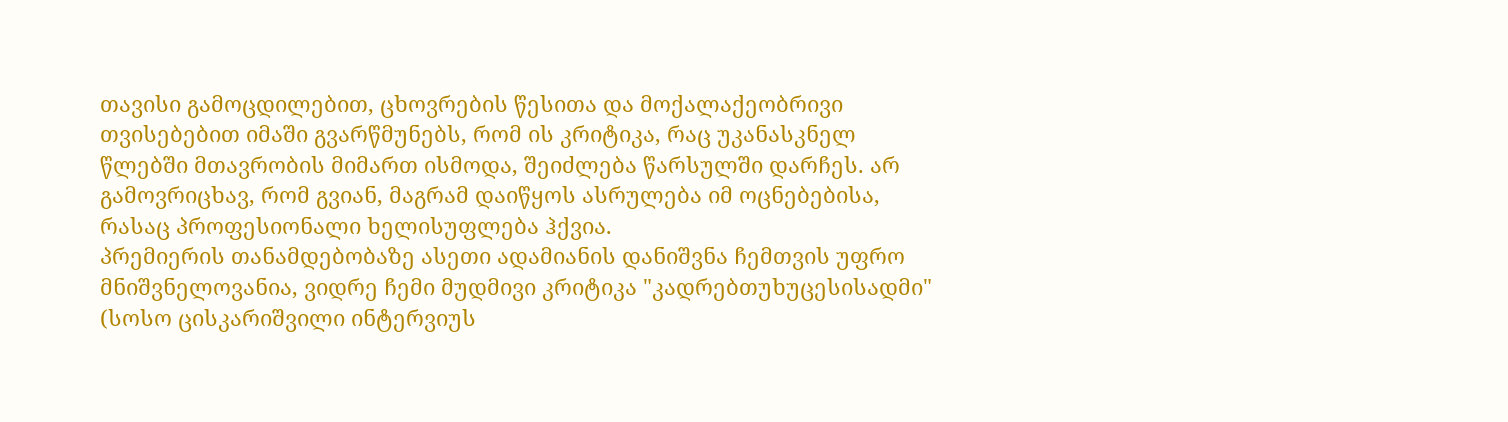თავისი გამოცდილებით, ცხოვრების წესითა და მოქალაქეობრივი თვისებებით იმაში გვარწმუნებს, რომ ის კრიტიკა, რაც უკანასკნელ წლებში მთავრობის მიმართ ისმოდა, შეიძლება წარსულში დარჩეს. არ გამოვრიცხავ, რომ გვიან, მაგრამ დაიწყოს ასრულება იმ ოცნებებისა, რასაც პროფესიონალი ხელისუფლება ჰქვია.
პრემიერის თანამდებობაზე ასეთი ადამიანის დანიშვნა ჩემთვის უფრო მნიშვნელოვანია, ვიდრე ჩემი მუდმივი კრიტიკა "კადრებთუხუცესისადმი" (სოსო ცისკარიშვილი ინტერვიუს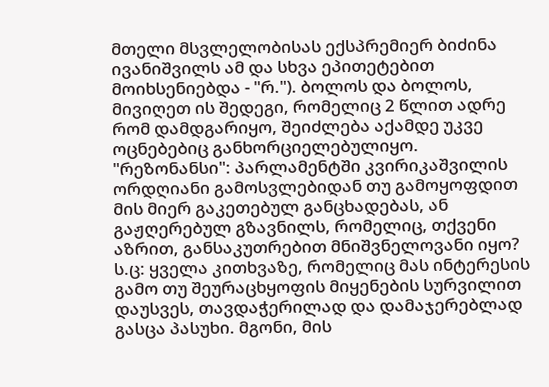მთელი მსვლელობისას ექსპრემიერ ბიძინა ივანიშვილს ამ და სხვა ეპითეტებით მოიხსენიებდა - "რ."). ბოლოს და ბოლოს, მივიღეთ ის შედეგი, რომელიც 2 წლით ადრე რომ დამდგარიყო, შეიძლება აქამდე უკვე ოცნებებიც განხორციელებულიყო.
"რეზონანსი": პარლამენტში კვირიკაშვილის ორდღიანი გამოსვლებიდან თუ გამოყოფდით მის მიერ გაკეთებულ განცხადებას, ან გაჟღერებულ გზავნილს, რომელიც, თქვენი აზრით, განსაკუთრებით მნიშვნელოვანი იყო?
ს.ც: ყველა კითხვაზე, რომელიც მას ინტერესის გამო თუ შეურაცხყოფის მიყენების სურვილით დაუსვეს, თავდაჭერილად და დამაჯერებლად გასცა პასუხი. მგონი, მის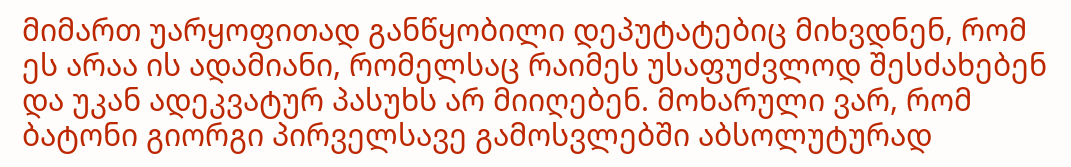მიმართ უარყოფითად განწყობილი დეპუტატებიც მიხვდნენ, რომ ეს არაა ის ადამიანი, რომელსაც რაიმეს უსაფუძვლოდ შესძახებენ და უკან ადეკვატურ პასუხს არ მიიღებენ. მოხარული ვარ, რომ ბატონი გიორგი პირველსავე გამოსვლებში აბსოლუტურად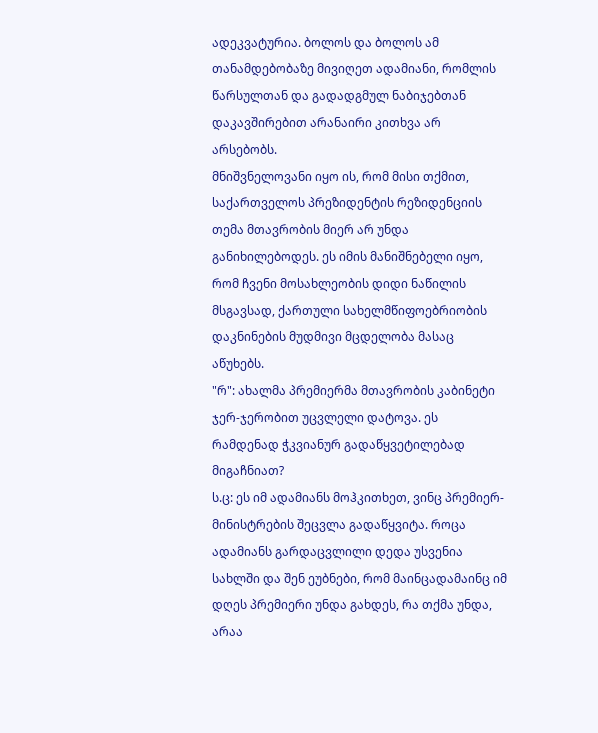ადეკვატურია. ბოლოს და ბოლოს ამ თანამდებობაზე მივიღეთ ადამიანი, რომლის წარსულთან და გადადგმულ ნაბიჯებთან დაკავშირებით არანაირი კითხვა არ არსებობს.
მნიშვნელოვანი იყო ის, რომ მისი თქმით, საქართველოს პრეზიდენტის რეზიდენციის თემა მთავრობის მიერ არ უნდა განიხილებოდეს. ეს იმის მანიშნებელი იყო, რომ ჩვენი მოსახლეობის დიდი ნაწილის მსგავსად, ქართული სახელმწიფოებრიობის დაკნინების მუდმივი მცდელობა მასაც აწუხებს.
"რ": ახალმა პრემიერმა მთავრობის კაბინეტი ჯერ-ჯერობით უცვლელი დატოვა. ეს რამდენად ჭკვიანურ გადაწყვეტილებად მიგაჩნიათ?
ს.ც: ეს იმ ადამიანს მოჰკითხეთ, ვინც პრემიერ-მინისტრების შეცვლა გადაწყვიტა. როცა ადამიანს გარდაცვლილი დედა უსვენია სახლში და შენ ეუბნები, რომ მაინცადამაინც იმ დღეს პრემიერი უნდა გახდეს, რა თქმა უნდა, არაა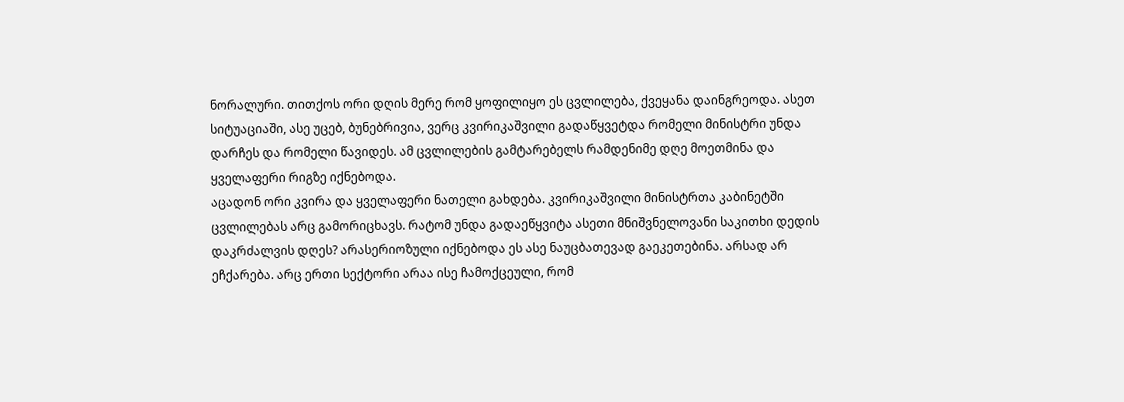ნორალური. თითქოს ორი დღის მერე რომ ყოფილიყო ეს ცვლილება, ქვეყანა დაინგრეოდა. ასეთ სიტუაციაში, ასე უცებ, ბუნებრივია, ვერც კვირიკაშვილი გადაწყვეტდა რომელი მინისტრი უნდა დარჩეს და რომელი წავიდეს. ამ ცვლილების გამტარებელს რამდენიმე დღე მოეთმინა და ყველაფერი რიგზე იქნებოდა.
აცადონ ორი კვირა და ყველაფერი ნათელი გახდება. კვირიკაშვილი მინისტრთა კაბინეტში ცვლილებას არც გამორიცხავს. რატომ უნდა გადაეწყვიტა ასეთი მნიშვნელოვანი საკითხი დედის დაკრძალვის დღეს? არასერიოზული იქნებოდა ეს ასე ნაუცბათევად გაეკეთებინა. არსად არ ეჩქარება. არც ერთი სექტორი არაა ისე ჩამოქცეული, რომ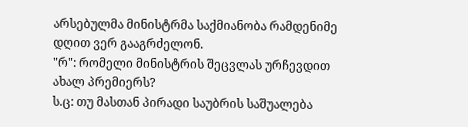არსებულმა მინისტრმა საქმიანობა რამდენიმე დღით ვერ გააგრძელონ.
"რ": რომელი მინისტრის შეცვლას ურჩევდით ახალ პრემიერს?
ს.ც: თუ მასთან პირადი საუბრის საშუალება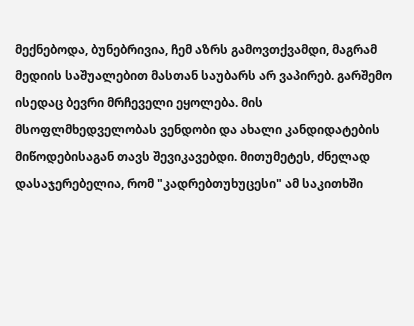მექნებოდა, ბუნებრივია, ჩემ აზრს გამოვთქვამდი, მაგრამ მედიის საშუალებით მასთან საუბარს არ ვაპირებ. გარშემო ისედაც ბევრი მრჩეველი ეყოლება. მის მსოფლმხედველობას ვენდობი და ახალი კანდიდატების მიწოდებისაგან თავს შევიკავებდი. მითუმეტეს, ძნელად დასაჯერებელია, რომ "კადრებთუხუცესი" ამ საკითხში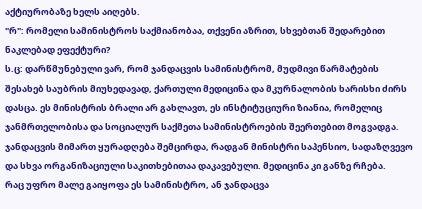აქტიურობაზე ხელს აიღებს.
"რ": რომელი სამინისტროს საქმიანობაა, თქვენი აზრით, სხვებთან შედარებით ნაკლებად ეფექტური?
ს.ც: დარწმუნებული ვარ, რომ ჯანდაცვის სამინისტრომ, მუდმივი წარმატების შესახებ საუბრის მიუხედავად, ქართული მედიცინა და მკურნალობის ხარისხი ძირს დასცა. ეს მინისტრის ბრალი არ გახლავთ, ეს ინსტიტუციური ზიანია, რომელიც ჯანმრთელობისა და სოციალურ საქმეთა სამინისტროების შეერთებით მოგვადგა. ჯანდაცვის მიმართ ყურადღება შემცირდა, რადგან მინისტრი საპენსიო, სადაზღვევო და სხვა ორგანიზაციული საკითხებითაა დაკავებული. მედიცინა კი განზე რჩება.
რაც უფრო მალე გაიყოფა ეს სამინისტრო, ან ჯანდაცვა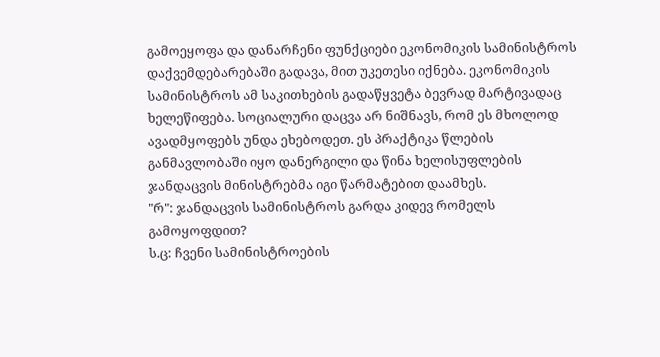გამოეყოფა და დანარჩენი ფუნქციები ეკონომიკის სამინისტროს დაქვემდებარებაში გადავა, მით უკეთესი იქნება. ეკონომიკის სამინისტროს ამ საკითხების გადაწყვეტა ბევრად მარტივადაც ხელეწიფება. სოციალური დაცვა არ ნიშნავს, რომ ეს მხოლოდ ავადმყოფებს უნდა ეხებოდეთ. ეს პრაქტიკა წლების განმავლობაში იყო დანერგილი და წინა ხელისუფლების ჯანდაცვის მინისტრებმა იგი წარმატებით დაამხეს.
"რ": ჯანდაცვის სამინისტროს გარდა კიდევ რომელს გამოყოფდით?
ს.ც: ჩვენი სამინისტროების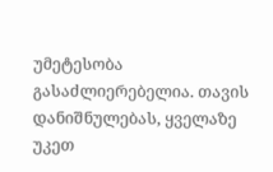უმეტესობა გასაძლიერებელია. თავის დანიშნულებას, ყველაზე უკეთ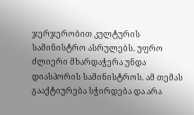ჯერჯერობით კულტურის სამინისტრო ასრულებს. უფრო ძლიერი მხარდაჭერა უნდა დიასპორის სამინისტროს. ამ თემას გააქტიურება სჭირდება და არა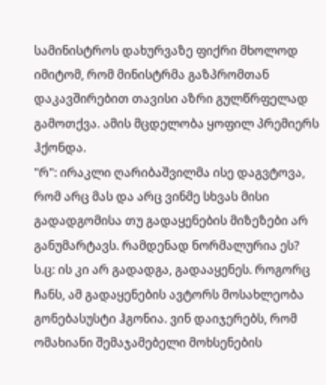სამინისტროს დახურვაზე ფიქრი მხოლოდ იმიტომ, რომ მინისტრმა გაზპრომთან დაკავშირებით თავისი აზრი გულწრფელად გამოთქვა. ამის მცდელობა ყოფილ პრემიერს ჰქონდა.
"რ": ირაკლი ღარიბაშვილმა ისე დაგვტოვა, რომ არც მას და არც ვინმე სხვას მისი გადადგომისა თუ გადაყენების მიზეზები არ განუმარტავს. რამდენად ნორმალურია ეს?
ს.ც: ის კი არ გადადგა, გადააყენეს. როგორც ჩანს, ამ გადაყენების ავტორს მოსახლეობა გონებასუსტი ჰგონია. ვინ დაიჯერებს, რომ ომახიანი შემაჯამებელი მოხსენების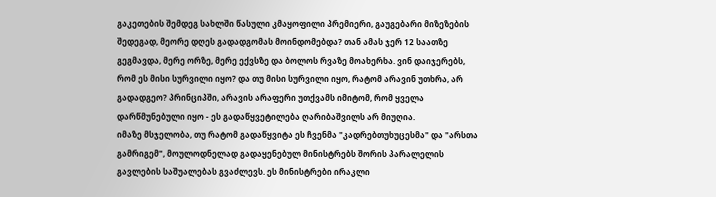გაკეთების შემდეგ სახლში წასული კმაყოფილი პრემიერი, გაუგებარი მიზეზების შედეგად, მეორე დღეს გადადგომას მოინდომებდა? თან ამას ჯერ 12 საათზე გეგმავდა, მერე ორზე, მერე ექვსზე და ბოლოს რვაზე მოახერხა. ვინ დაიჯერებს, რომ ეს მისი სურვილი იყო? და თუ მისი სურვილი იყო, რატომ არავინ უთხრა, არ გადადგეო? პრინციპში, არავის არაფერი უთქვამს იმიტომ, რომ ყველა დარწმუნებული იყო - ეს გადაწყვეტილება ღარიბაშვილს არ მიუღია.
იმაზე მსჯელობა, თუ რატომ გადაწყვიტა ეს ჩვენმა "კადრებთუხუცესმა" და "არსთა გამრიგემ", მოულოდნელად გადაყენებულ მინისტრებს შორის პარალელის გავლების საშუალებას გვაძლევს. ეს მინისტრები ირაკლი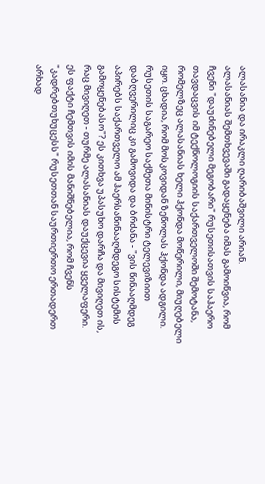ალასანია და ირაკლი ღარიბაშვილი არიან.
ალასანიას შემთხვევაში გადაყენება იმას გამოიწვია, რომ ჩვენი "დაუძინებელი მეგობარი" რუსეთისათვის საჰაერო თავდაცვის იმ ტექნოლოგიის საქართველოში შემოტანა, რომელზეც ალასანიას ხელი ჰქონდა მოწერილი, მიუღებელი იყო. ცხადია, რომ მოსკოვიდან ზეწოლას ჰქონდა ადგილი. რუსეთის საგარეო საქმეთა მინისტრი ტელევიზიით დაბღვერილიც კი გამოვიდა და ბრძანა - "ვის წინააღმდეგ აპირებს საქართველო ამ ჰაერსაწინააღმდეგო სისტემის გამოყენებასო"? ეს კითხვა უპასუხო დარჩა და მივიღეთ ის, რაც მივიღეთ - თურმე ალასანიას დაუქცევია ყველაფერი.
ეს ფაქტი ჩემთვის იმის მანიშნებელია, რომ ჩვენს "კადრებთუხუცესს" რუსეთთან საურთიერთო ერთადერთ არხად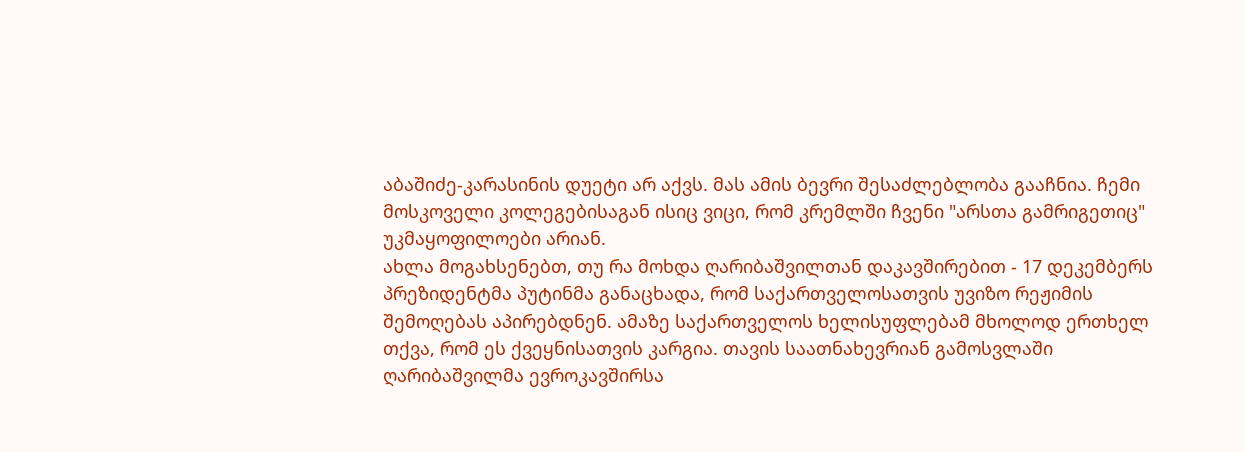აბაშიძე-კარასინის დუეტი არ აქვს. მას ამის ბევრი შესაძლებლობა გააჩნია. ჩემი მოსკოველი კოლეგებისაგან ისიც ვიცი, რომ კრემლში ჩვენი "არსთა გამრიგეთიც" უკმაყოფილოები არიან.
ახლა მოგახსენებთ, თუ რა მოხდა ღარიბაშვილთან დაკავშირებით - 17 დეკემბერს პრეზიდენტმა პუტინმა განაცხადა, რომ საქართველოსათვის უვიზო რეჟიმის შემოღებას აპირებდნენ. ამაზე საქართველოს ხელისუფლებამ მხოლოდ ერთხელ თქვა, რომ ეს ქვეყნისათვის კარგია. თავის საათნახევრიან გამოსვლაში ღარიბაშვილმა ევროკავშირსა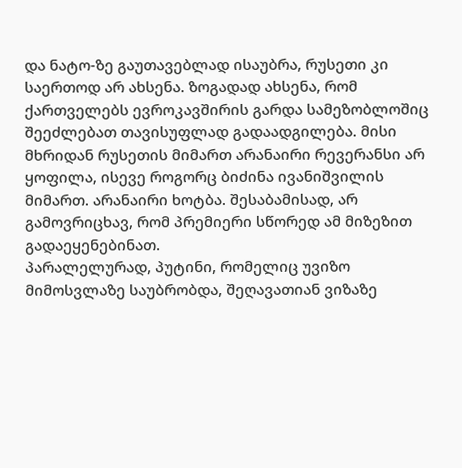და ნატო-ზე გაუთავებლად ისაუბრა, რუსეთი კი საერთოდ არ ახსენა. ზოგადად ახსენა, რომ ქართველებს ევროკავშირის გარდა სამეზობლოშიც შეეძლებათ თავისუფლად გადაადგილება. მისი მხრიდან რუსეთის მიმართ არანაირი რევერანსი არ ყოფილა, ისევე როგორც ბიძინა ივანიშვილის მიმართ. არანაირი ხოტბა. შესაბამისად, არ გამოვრიცხავ, რომ პრემიერი სწორედ ამ მიზეზით გადაეყენებინათ.
პარალელურად, პუტინი, რომელიც უვიზო მიმოსვლაზე საუბრობდა, შეღავათიან ვიზაზე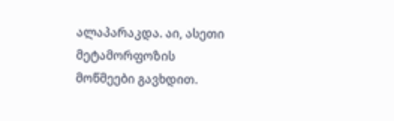ალაპარაკდა. აი, ასეთი მეტამორფოზის მოწმეები გავხდით.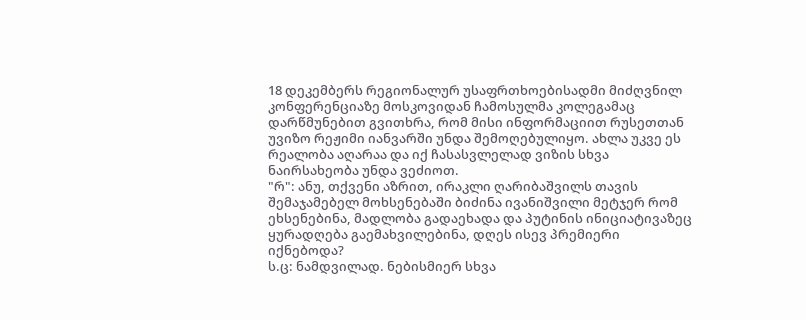18 დეკემბერს რეგიონალურ უსაფრთხოებისადმი მიძღვნილ კონფერენციაზე მოსკოვიდან ჩამოსულმა კოლეგამაც დარწმუნებით გვითხრა, რომ მისი ინფორმაციით რუსეთთან უვიზო რეჟიმი იანვარში უნდა შემოღებულიყო. ახლა უკვე ეს რეალობა აღარაა და იქ ჩასასვლელად ვიზის სხვა ნაირსახეობა უნდა ვეძიოთ.
"რ": ანუ, თქვენი აზრით, ირაკლი ღარიბაშვილს თავის შემაჯამებელ მოხსენებაში ბიძინა ივანიშვილი მეტჯერ რომ ეხსენებინა, მადლობა გადაეხადა და პუტინის ინიციატივაზეც ყურადღება გაემახვილებინა, დღეს ისევ პრემიერი იქნებოდა?
ს.ც: ნამდვილად. ნებისმიერ სხვა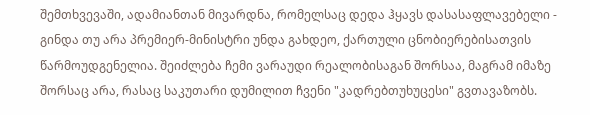შემთხვევაში, ადამიანთან მივარდნა, რომელსაც დედა ჰყავს დასასაფლავებელი - გინდა თუ არა პრემიერ-მინისტრი უნდა გახდეო, ქართული ცნობიერებისათვის წარმოუდგენელია. შეიძლება ჩემი ვარაუდი რეალობისაგან შორსაა, მაგრამ იმაზე შორსაც არა, რასაც საკუთარი დუმილით ჩვენი "კადრებთუხუცესი" გვთავაზობს.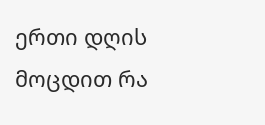ერთი დღის მოცდით რა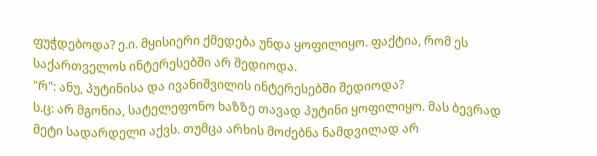ფუჭდებოდა? ე.ი. მყისიერი ქმედება უნდა ყოფილიყო. ფაქტია, რომ ეს საქართველოს ინტერესებში არ შედიოდა.
"რ": ანუ, პუტინისა და ივანიშვილის ინტერესებში შედიოდა?
ს.ც: არ მგონია, სატელეფონო ხაზზე თავად პუტინი ყოფილიყო. მას ბევრად მეტი სადარდელი აქვს. თუმცა არხის მოძებნა ნამდვილად არ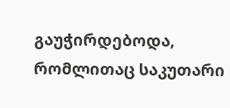გაუჭირდებოდა, რომლითაც საკუთარი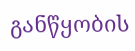განწყობის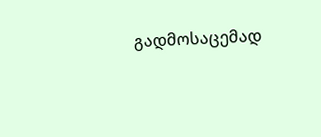გადმოსაცემად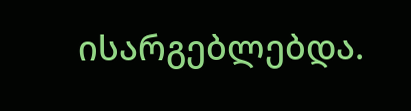ისარგებლებდა.